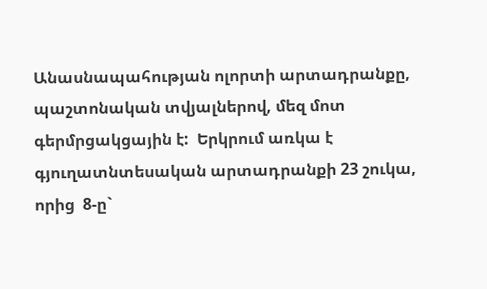Անասնապահության ոլորտի արտադրանքը, պաշտոնական տվյալներով, մեզ մոտ գերմրցակցային է:  Երկրում առկա է գյուղատնտեսական արտադրանքի 23 շուկա, որից  8-ը`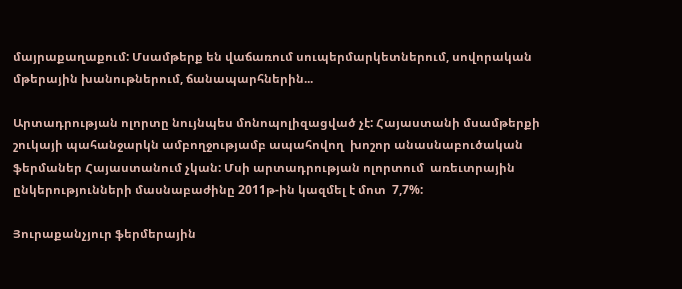մայրաքաղաքում: Մսամթերք են վաճառում սուպերմարկետներում, սովորական մթերային խանութներում, ճանապարհներին...

Արտադրության ոլորտը նույնպես մոնոպոլիզացված չէ: Հայաստանի մսամթերքի շուկայի պահանջարկն ամբողջությամբ ապահովող  խոշոր անասնաբուծական ֆերմաներ Հայաստանում չկան: Մսի արտադրության ոլորտում  առեւտրային ընկերությունների մասնաբաժինը 2011թ-ին կազմել է մոտ  7,7%:

Յուրաքանչյուր ֆերմերային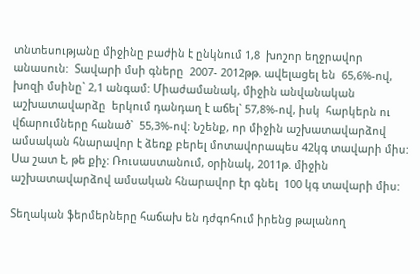տնտեսությանը միջինը բաժին է ընկնում 1,8  խոշոր եղջրավոր անասուն:  Տավարի մսի գները  2007- 2012թթ. ավելացել են  65,6%-ով, խոզի մսինը` 2,1 անգամ: Միաժամանակ, միջին անվանական աշխատավարձը  երկում դանդաղ է աճել` 57,8%-ով, իսկ  հարկերն ու վճարումները հանած`  55,3%-ով: Նշենք, որ միջին աշխատավարձով ամսական հնարավոր է ձեռք բերել մոտավորապես 42կգ տավարի միս: Սա շատ է, թե քիչ: Ռուսաստանում, օրինակ, 2011թ. միջին աշխատավարձով ամսական հնարավոր էր գնել  100 կգ տավարի միս:

Տեղական ֆերմերները հաճախ են դժգոհում իրենց թալանող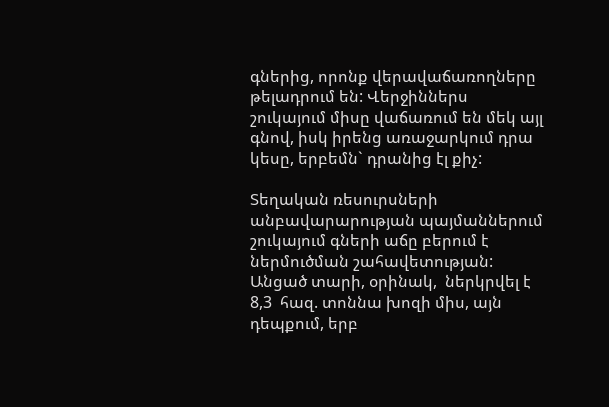գներից, որոնք վերավաճառողները թելադրում են: Վերջիններս շուկայում միսը վաճառում են մեկ այլ գնով, իսկ իրենց առաջարկում դրա կեսը, երբեմն` դրանից էլ քիչ:

Տեղական ռեսուրսների անբավարարության պայմաններում շուկայում գների աճը բերում է ներմուծման շահավետության: Անցած տարի, օրինակ,  ներկրվել է 8,3  հազ. տոննա խոզի միս, այն դեպքում, երբ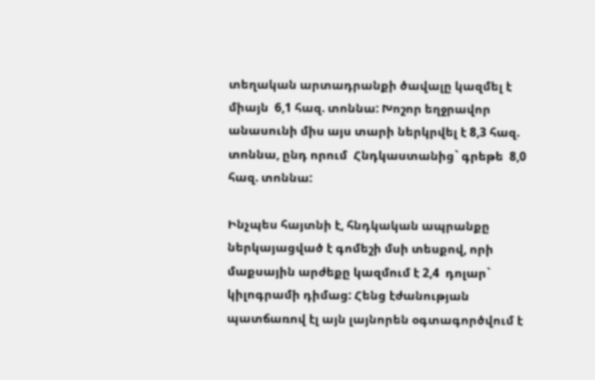տեղական արտադրանքի ծավալը կազմել է միայն  6,1 հազ. տոննա: Խոշոր եղջրավոր անասունի միս այս տարի ներկրվել է 8,3 հազ. տոննա, ընդ որում  Հնդկաստանից` գրեթե  8,0 հազ. տոննա:

Ինչպես հայտնի է, հնդկական ապրանքը ներկայացված է գոմեշի մսի տեսքով, որի մաքսային արժեքը կազմում է 2,4  դոլար` կիլոգրամի դիմաց: Հենց էժանության պատճառով էլ այն լայնորեն օգտագործվում է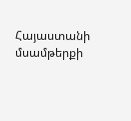Հայաստանի մսամթերքի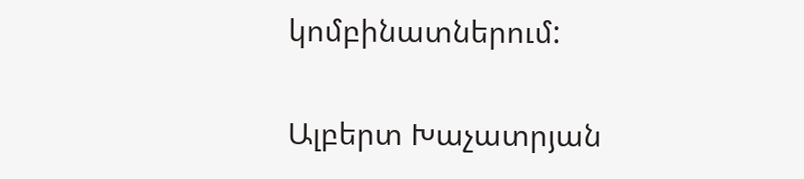կոմբինատներում:

Ալբերտ Խաչատրյան